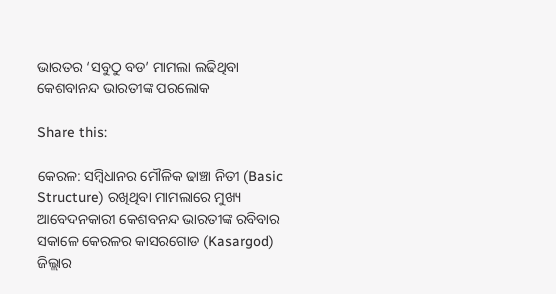ଭାରତର ‘ସବୁଠୁ ବଡ’ ମାମଲା ଲଢିଥିବା କେଶବାନନ୍ଦ ଭାରତୀଙ୍କ ପରଲୋକ

Share this:

କେରଳ: ସମ୍ବିଧାନର ମୌଳିକ ଢାଞ୍ଚା ନିତୀ (Basic Structure) ରଖିଥିବା ମାମଲାରେ ମୁଖ୍ୟ ଆବେଦନକାରୀ କେଶବନନ୍ଦ ଭାରତୀଙ୍କ ରବିବାର ସକାଳେ କେରଳର କାସରଗୋଡ (Kasargod) ଜିଲ୍ଲାର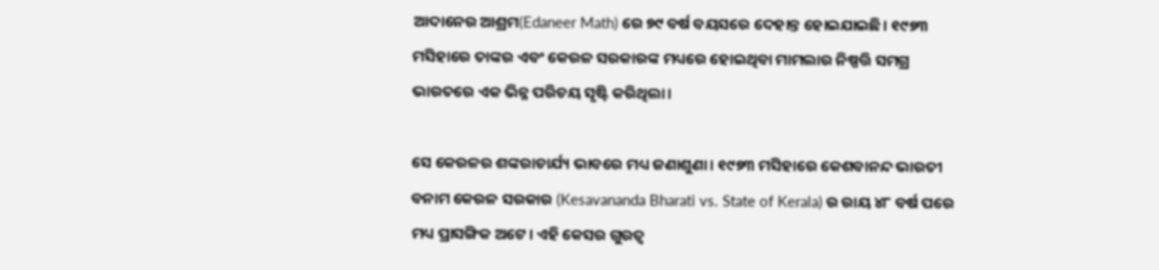ଆଦାନେର ଆଶ୍ରମ(Edaneer Math) ରେ ୭୯ ବର୍ଷ ବୟସରେ ଦେହାନ୍ତ ହୋଇଯାଇଛି। ୧୯୭୩ ମସିହାରେ ତାଙ୍କର ଏବଂ କେରଳ ସରକାରଙ୍କ ମଧ୍ୟରେ ହୋଇଥିବା ମାମଲାର ନିଷ୍ପତ୍ତି ସମଗ୍ର ଭାରତରେ ଏକ ଭିନ୍ନ ପରିଚୟ ସୃଷ୍ଟି କରିଥିଲା।

ସେ କେରଳର ଶଙ୍କରାଚାର୍ଯ୍ୟ ଭାବରେ ମଧ୍ୟ ଜଣାଶୁଣା। ୧୯୭୩ ମସିହାରେ କେଶବାନନ୍ଦ ଭାରତୀ ବନାମ କେରଳ ସରକାର (Kesavananda Bharati vs. State of Kerala) ର ରାୟ ୪୮ ବର୍ଷ ପରେ ମଧ୍ୟ ପ୍ରାସଙ୍ଗିକ ଅଟେ। ଏହି କେସର ଗୁରତ୍ଵ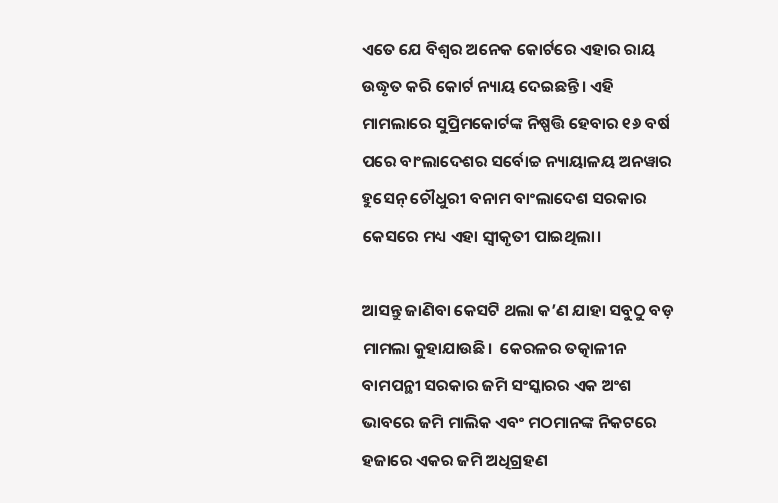ଏତେ ଯେ ବିଶ୍ଵର ଅନେକ କୋର୍ଟରେ ଏହାର ରାୟ ଉଦ୍ଧୃତ କରି କୋର୍ଟ ନ୍ୟାୟ ଦେଇଛନ୍ତି। ଏହି ମାମଲାରେ ସୁପ୍ରିମକୋର୍ଟଙ୍କ ନିଷ୍ପତ୍ତି ହେବାର ୧୬ ବର୍ଷ ପରେ ବାଂଲାଦେଶର ସର୍ବୋଚ୍ଚ ନ୍ୟାୟାଳୟ ଅନୱାର ହୁସେନ୍ ଚୌଧୁରୀ ବନାମ ବାଂଲାଦେଶ ସରକାର କେସରେ ମଧ୍ୟ ଏହା ସ୍ଵୀକୃତୀ ପାଇଥିଲା।

ଆସନ୍ତୁ ଜାଣିବା କେସଟି ଥଲା କ’ଣ ଯାହା ସବୁଠୁ ବଡ଼ ମାମଲା କୁହାଯାଉଛି।  କେରଳର ତତ୍କାଳୀନ ବାମପନ୍ଥୀ ସରକାର ଜମି ସଂସ୍କାରର ଏକ ଅଂଶ ଭାବରେ ଜମି ମାଲିକ ଏବଂ ମଠମାନଙ୍କ ନିକଟରେ ହଜାରେ ଏକର ଜମି ଅଧିଗ୍ରହଣ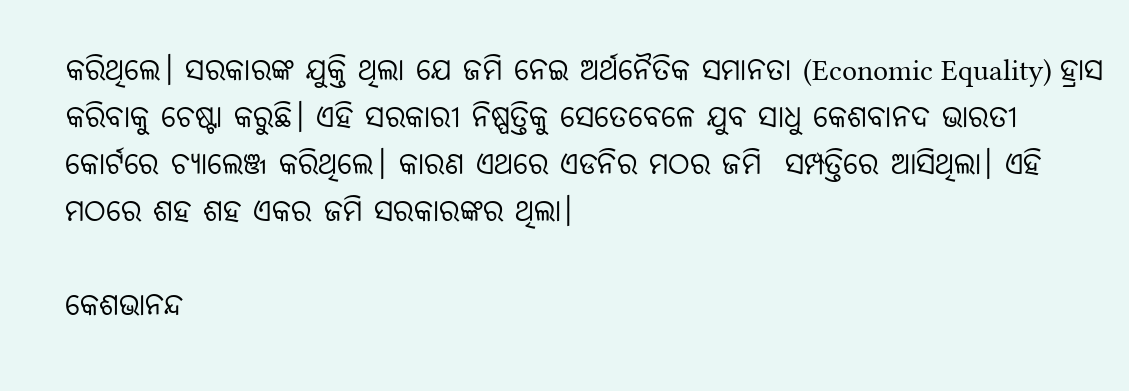କରିଥିଲେ। ସରକାରଙ୍କ ଯୁକ୍ତି ଥିଲା ଯେ ଜମି ନେଇ ଅର୍ଥନୈତିକ ସମାନତା (Economic Equality) ହ୍ରାସ କରିବାକୁ ଚେଷ୍ଟା କରୁଛି। ଏହି ସରକାରୀ ନିଷ୍ପତ୍ତିକୁ ସେତେବେଳେ ଯୁବ ସାଧୁ କେଶବାନଦ ଭାରତୀ କୋର୍ଟରେ ଚ୍ୟାଲେଞ୍ଜ କରିଥିଲେ। କାରଣ ଏଥରେ ଏଡନିର ମଠର ଜମି  ସମ୍ପତ୍ତିରେ ଆସିଥିଲା। ଏହି ମଠରେ ଶହ ଶହ ଏକର ଜମି ସରକାରଙ୍କର ଥିଲା।

କେଶଭାନନ୍ଦ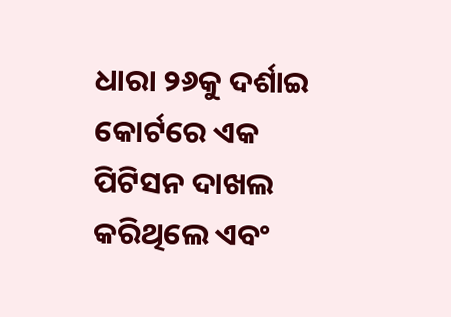ଧାରା ୨୬କୁ ଦର୍ଶାଇ କୋର୍ଟରେ ଏକ ପିଟିସନ ଦାଖଲ କରିଥିଲେ ଏବଂ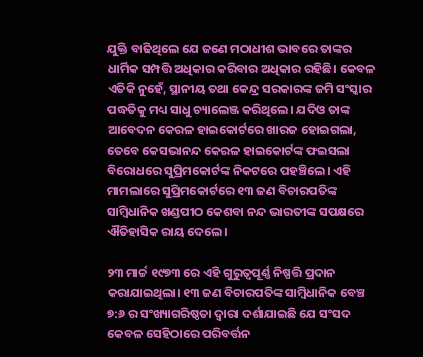ଯୁକ୍ତି ବାଢିଥିଲେ ଯେ ଜଣେ ମଠାଧୀଶ ଭାବରେ ତାଙ୍କର ଧାର୍ମିକ ସମ୍ପତ୍ତି ଅଧିକାର କରିବାର ଅଧିକାର ରହିଛି। କେବଳ ଏତିକି ନୁହେଁ, ସ୍ଥାନୀୟ ତଥା କେନ୍ଦ୍ର ସରକାରଙ୍କ ଜମି ସଂସ୍କାର ପଦ୍ଧତିକୁ ମଧ୍ୟ ସାଧୁ ଚ୍ୟାଲେଞ୍ଜ କରିଥିଲେ। ଯଦିଓ ତାଙ୍କ ଆବେଦନ କେରଳ ହାଇକୋର୍ଟରେ ଖାରଜ ହୋଇଗଲା, ତେବେ କେସଭାନନ୍ଦ କେରଳ ହାଇକୋର୍ଟଙ୍କ ଫଇସଲା ବିରୋଧରେ ସୁପ୍ରିମକୋର୍ଟଙ୍କ ନିକଟରେ ପହଞ୍ଚିଲେ। ଏହି ମାମଲାରେ ସୁପ୍ରିମକୋର୍ଟରେ ୧୩ ଜଣ ବିଚାରପତିଙ୍କ ସାମ୍ବିଧାନିକ ଖଣ୍ଡପୀଠ କେଶବା ନନ୍ଦ ଭାରତୀଙ୍କ ସପକ୍ଷରେ ଐତିହାସିକ ରାୟ ଦେଲେ।

୨୩ ମାର୍ଚ୍ଚ ୧୯୭୩ ରେ ଏହି ଗୁରୁତ୍ୱପୂର୍ଣ୍ଣ ନିଷ୍ପତ୍ତି ପ୍ରଦାନ କରାଯାଇଥିଲା। ୧୩ ଜଣ ବିଚାରପତିଙ୍କ ସାମ୍ବିଧାନିକ ବେଞ୍ଚ ୭:୬ ର ସଂଖ୍ୟାଗରିଷ୍ଠତା ଦ୍ୱାରା ଦର୍ଶାଯାଇଛି ଯେ ସଂସଦ କେବଳ ସେହିଠାରେ ପରିବର୍ତ୍ତନ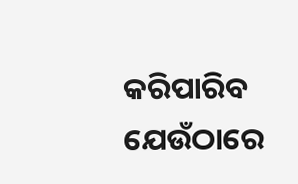କରିପାରିବ ଯେଉଁଠାରେ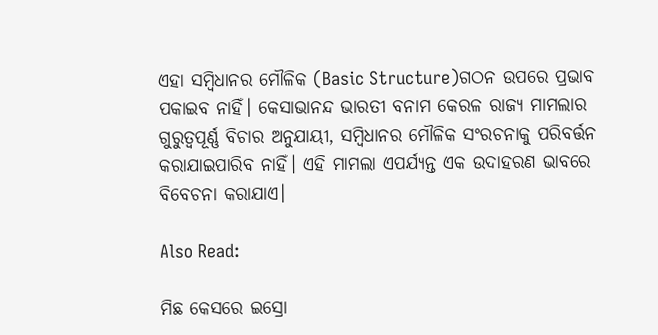ଏହା ସମ୍ବିଧାନର ମୌଳିକ (Basic Structure)ଗଠନ ଉପରେ ପ୍ରଭାବ ପକାଇବ ନାହିଁ। କେସାଭାନନ୍ଦ ଭାରତୀ ବନାମ କେରଳ ରାଜ୍ୟ ମାମଲାର ଗୁରୁତ୍ୱପୂର୍ଣ୍ଣ ବିଚାର ଅନୁଯାୟୀ, ସମ୍ବିଧାନର ମୌଳିକ ସଂରଚନାକୁ ପରିବର୍ତ୍ତନ କରାଯାଇପାରିବ ନାହିଁ। ଏହି ମାମଲା ଏପର୍ଯ୍ୟନ୍ତ ଏକ ଉଦାହରଣ ଭାବରେ ବିବେଚନା କରାଯାଏ।

Also Read:

ମିଛ କେସରେ ଇସ୍ରୋ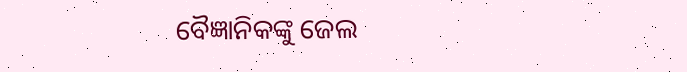ବୈଜ୍ଞାନିକଙ୍କୁ ଜେଲ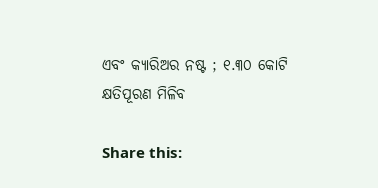ଏବଂ କ୍ୟାରିଅର ନଷ୍ଟ ; ୧.୩୦ କୋଟି କ୍ଷତିପୂରଣ ମିଳିବ

Share this: